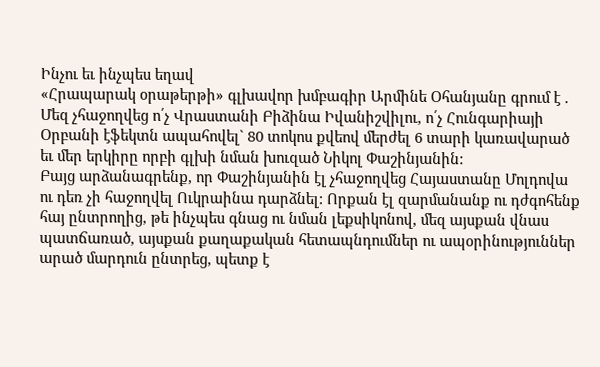Ինչու եւ ինչպես եղավ
«Հրապարակ օրաթերթի» գլխավոր խմբագիր Արմինե Օհանյանը գրում է . Մեզ չհաջողվեց ո՛չ Վրաստանի Բիձինա Իվանիշվիլու, ո՛չ Հունգարիայի Օրբանի էֆեկտն ապահովել` 80 տոկոս քվեով մերժել 6 տարի կառավարած եւ մեր երկիրը որբի գլխի նման խուզած Նիկոլ Փաշինյանին:
Բայց արձանագրենք, որ Փաշինյանին էլ չհաջողվեց Հայաստանը Մոլդովա ու դեռ չի հաջողվել Ուկրաինա դարձնել: Որքան էլ զարմանանք ու դժգոհենք հայ ընտրողից, թե ինչպես գնաց ու նման լեքսիկոնով, մեզ այսքան վնաս պատճառած, այսքան քաղաքական հետապնդումներ ու ապօրինություններ արած մարդուն ընտրեց, պետք է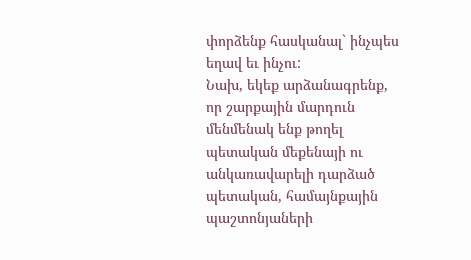փորձենք հասկանալ` ինչպես եղավ եւ ինչու:
Նախ, եկեք արձանագրենք, որ շարքային մարդուն մենմենակ ենք թողել պետական մեքենայի ու անկառավարելի դարձած պետական, համայնքային պաշտոնյաների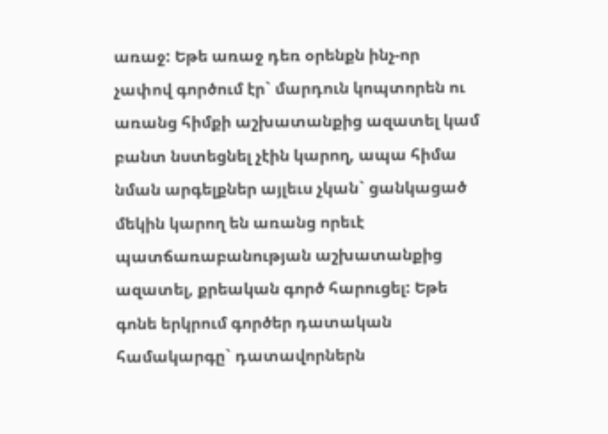առաջ: Եթե առաջ դեռ օրենքն ինչ-որ չափով գործում էր` մարդուն կոպտորեն ու առանց հիմքի աշխատանքից ազատել կամ բանտ նստեցնել չէին կարող, ապա հիմա նման արգելքներ այլեւս չկան` ցանկացած մեկին կարող են առանց որեւէ պատճառաբանության աշխատանքից ազատել, քրեական գործ հարուցել: Եթե գոնե երկրում գործեր դատական համակարգը` դատավորներն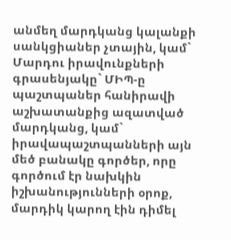անմեղ մարդկանց կալանքի սանկցիաներ չտային, կամ` Մարդու իրավունքների գրասենյակը` ՄԻՊ-ը պաշտպաներ հանիրավի աշխատանքից ազատված մարդկանց, կամ` իրավապաշտպանների այն մեծ բանակը գործեր, որը գործում էր նախկին իշխանությունների օրոք, մարդիկ կարող էին դիմել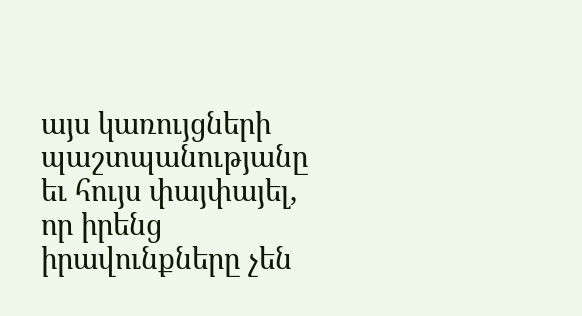այս կառույցների պաշտպանությանը եւ հույս փայփայել, որ իրենց իրավունքները չեն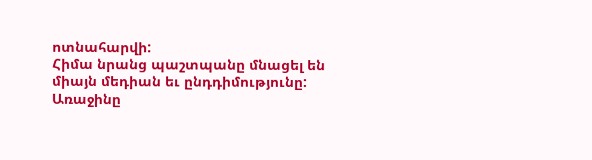ոտնահարվի:
Հիմա նրանց պաշտպանը մնացել են միայն մեդիան եւ ընդդիմությունը: Առաջինը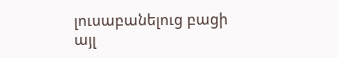լուսաբանելուց բացի այլ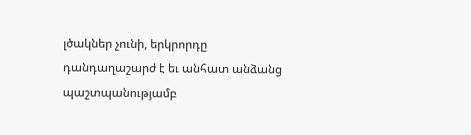լծակներ չունի, երկրորդը դանդաղաշարժ է եւ անհատ անձանց պաշտպանությամբ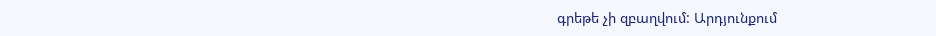գրեթե չի զբաղվում: Արդյունքում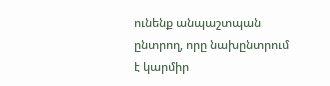ունենք անպաշտպան ընտրող, որը նախընտրում է կարմիր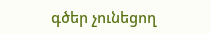գծեր չունեցող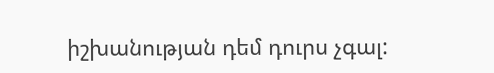իշխանության դեմ դուրս չգալ: